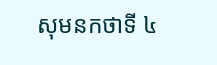សុមនកថាទី ៤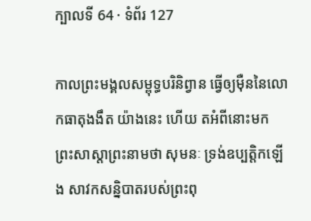ក្បាលទី 64 · ទំព័រ 127

កាលព្រះមង្គលសម្ពុទ្ធបរិនិព្វាន ធ្វើឲ្យម៉ឺននៃលោកធាតុងងឹត យ៉ាងនេះ ហើយ តអំពីនោះមក ព្រះសាស្តាព្រះនាមថា សុមនៈ ទ្រង់ឧប្បត្តិកឡើង សាវកសន្និបាតរបស់ព្រះពុ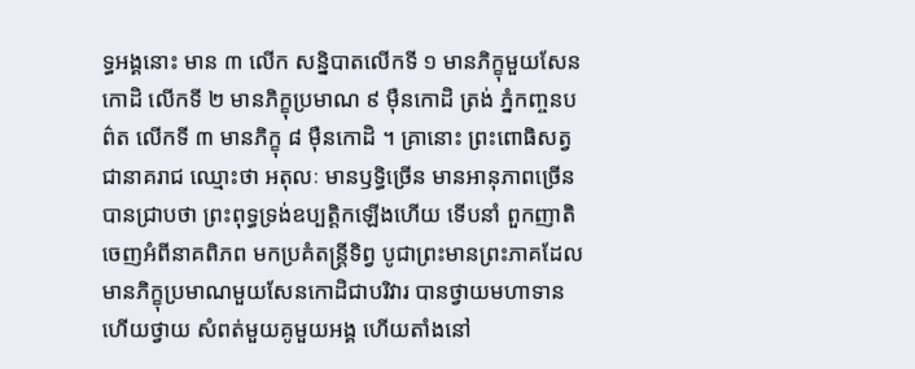ទ្ធអង្គនោះ មាន ៣ លើក សន្និបាតលើកទី ១ មានភិក្ខុមួយសែនកោដិ លើកទី ២ មានភិក្ខុប្រមាណ ៩ ម៉ឺនកោដិ ត្រង់ ភ្នំកញ្ចនបព៌ត លើកទី ៣ មានភិក្ខុ ៨ ម៉ឺនកោដិ ។ គ្រានោះ ព្រះពោធិសត្វជានាគរាជ ឈ្មោះថា អតុលៈ មានឫទ្ធិច្រើន មានអានុភាពច្រើន បានជ្រាបថា ព្រះពុទ្ធទ្រង់ឧប្បត្តិកឡើងហើយ ទើបនាំ ពួកញាតិចេញអំពីនាគពិភព មកប្រគំតន្រ្តីទិព្វ បូជាព្រះមានព្រះភាគដែល មានភិក្ខុប្រមាណមួយសែនកោដិជាបរិវារ បានថ្វាយមហាទាន ហើយថ្វាយ សំពត់មួយគូមួយអង្គ ហើយតាំងនៅ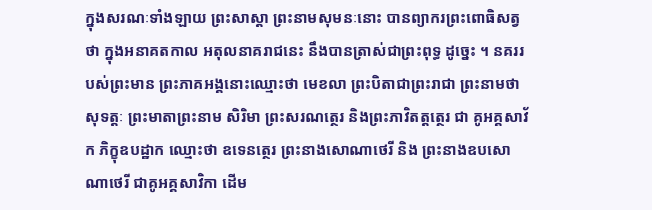ក្នុងសរណៈទាំងឡាយ ព្រះសាស្តា ព្រះនាមសុមនៈនោះ បានព្យាករព្រះពោធិសត្វថា ក្នុងអនាគតកាល អតុលនាគរាជនេះ នឹងបានត្រាស់ជាព្រះពុទ្ធ ដូច្នេះ ។ នគររបស់ព្រះមាន ព្រះភាគអង្គនោះឈ្មោះថា មេខលា ព្រះបិតាជាព្រះរាជា ព្រះនាមថា សុទត្តៈ ព្រះមាតាព្រះនាម សិរិមា ព្រះសរណត្ថេរ និងព្រះភាវិតត្តត្ថេរ ជា គូអគ្គសាវ័ក ភិក្ខុឧបដ្ឋាក ឈ្មោះថា ឧទេនត្ថេរ ព្រះនាងសោណាថេរី និង ព្រះនាងឧបសោណាថេរី ជាគូអគ្គសាវិកា ដើម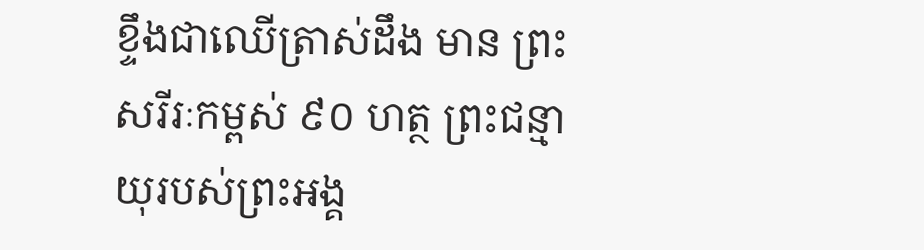ខ្ទឹងជាឈើត្រាស់ដឹង មាន ព្រះសរីរៈកម្ពស់ ៩០ ហត្ថ ព្រះជន្មាយុរបស់ព្រះអង្គ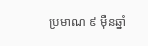ប្រមាណ ៩ ម៉ឺនឆ្នាំ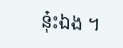នុ៎ះឯង ។